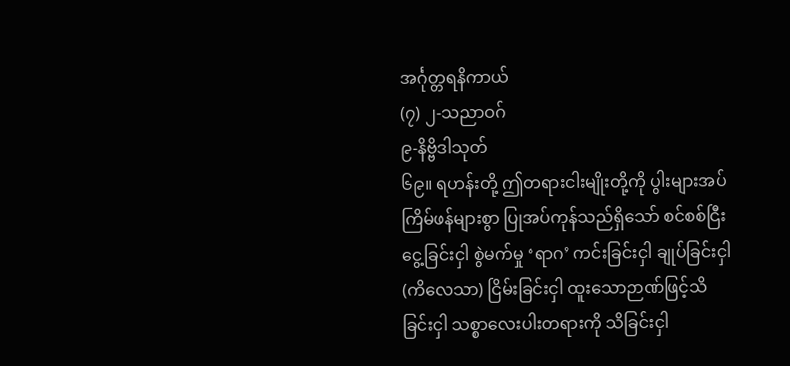အင်္ဂုတ္တရနိကာယ်
(၇) ၂-သညာဝဂ်
၉-နိဗ္ဗိဒါသုတ်
၆၉။ ရဟန်းတို့ ဤတရားငါးမျိုးတို့ကို ပွါးများအပ် ကြိမ်ဖန်များစွာ ပြုအပ်ကုန်သည်ရှိသော် စင်စစ်ငြီးငွေ့ခြင်းငှါ စွဲမက်မှု ‘ရာဂ’ ကင်းခြင်းငှါ ချုပ်ခြင်းငှါ (ကိလေသာ) ငြိမ်းခြင်းငှါ ထူးသောဉာဏ်ဖြင့်သိခြင်းငှါ သစ္စာလေးပါးတရားကို သိခြင်းငှါ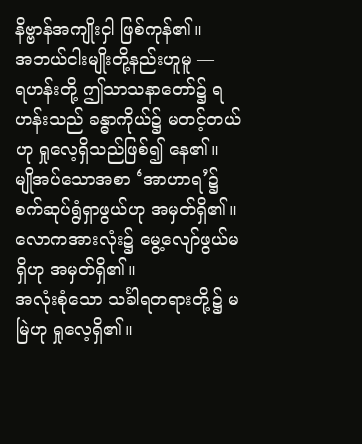နိဗ္ဗာန်အကျိုးငှါ ဖြစ်ကုန်၏။
အဘယ်ငါးမျိုးတို့နည်းဟူမူ —
ရဟန်းတို့ ဤသာသနာတော်၌ ရဟန်းသည် ခန္ဓာကိုယ်၌ မတင့်တယ်ဟု ရှုလေ့ရှိသည်ဖြစ်၍ နေ၏။
မျိုအပ်သောအစာ ‘အာဟာရ’၌ စက်ဆုပ်ရွံရှာဖွယ်ဟု အမှတ်ရှိ၏။
လောကအားလုံး၌ မွေ့လျော်ဖွယ်မရှိဟု အမှတ်ရှိ၏။
အလုံးစုံသော သင်္ခါရတရားတို့၌ မမြဲဟု ရှုလေ့ရှိ၏။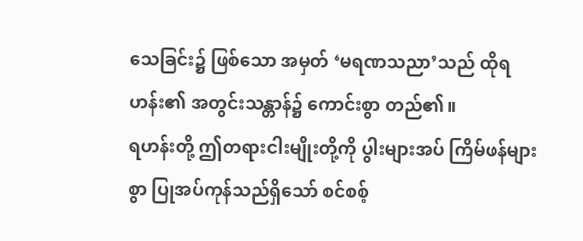သေခြင်း၌ ဖြစ်သော အမှတ် ‘မရဏသညာ’သည် ထိုရဟန်း၏ အတွင်းသန္တာန်၌ ကောင်းစွာ တည်၏။
ရဟန်းတို့ ဤတရားငါးမျိုးတို့ကို ပွါးများအပ် ကြိမ်ဖန်များစွာ ပြုအပ်ကုန်သည်ရှိသော် စင်စစ့်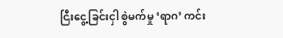ငြီးငွေ့ခြင်းငှါ စွဲမက်မှု ‘ရာဂ’ ကင်း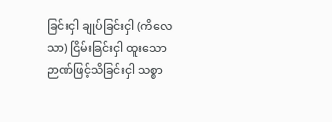ခြင်းငှါ ချုပ်ခြင်းငှါ (ကိလေသာ) ငြိမ်းခြင်းငှါ ထူးသော ဉာဏ်ဖြင့်သိခြင်းငှါ သစ္စာ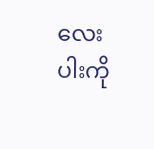လေးပါးကို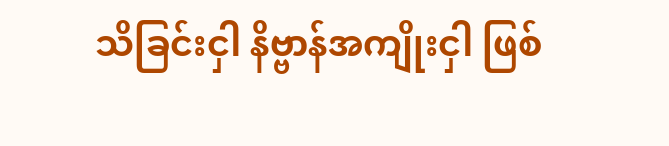သိခြင်းငှါ နိဗ္ဗာန်အကျိုးငှါ ဖြစ်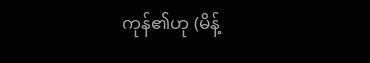ကုန်၏ဟု (မိန့်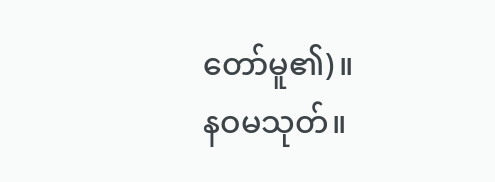တော်မူ၏)။
နဝမသုတ်။